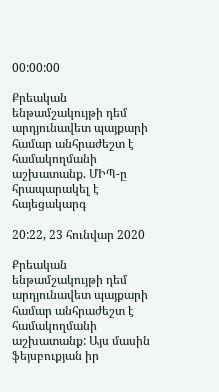00:00:00

Քրեական ենթամշակույթի դեմ արդյունավետ պայքարի համար անհրաժեշտ է համակողմանի աշխատանք. ՄԻՊ-ը հրապարակել է հայեցակարգ

20:22, 23 հունվար 2020

Քրեական ենթամշակույթի դեմ արդյունավետ պայքարի համար անհրաժեշտ է համակողմանի աշխատանք: Այս մասին ֆեյսբուքյան իր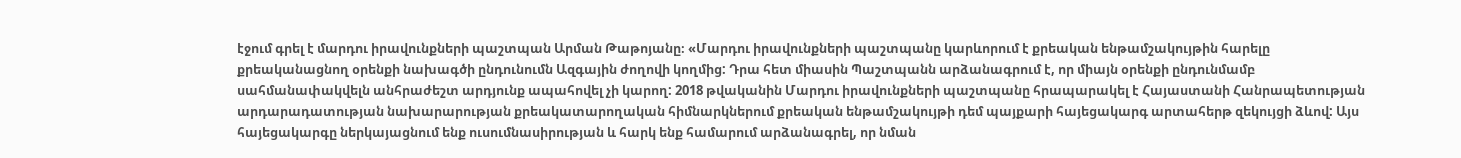էջում գրել է մարդու իրավունքների պաշտպան Արման Թաթոյանը։ «Մարդու իրավունքների պաշտպանը կարևորում է քրեական ենթամշակույթին հարելը քրեականացնող օրենքի նախագծի ընդունումն Ազգային ժողովի կողմից: Դրա հետ միասին Պաշտպանն արձանագրում է, որ միայն օրենքի ընդունմամբ սահմանափակվելն անհրաժեշտ արդյունք ապահովել չի կարող: 2018 թվականին Մարդու իրավունքների պաշտպանը հրապարակել է Հայաստանի Հանրապետության արդարադատության նախարարության քրեակատարողական հիմնարկներում քրեական ենթամշակույթի դեմ պայքարի հայեցակարգ արտահերթ զեկույցի ձևով: Այս հայեցակարգը ներկայացնում ենք ուսումնասիրության և հարկ ենք համարում արձանագրել, որ նման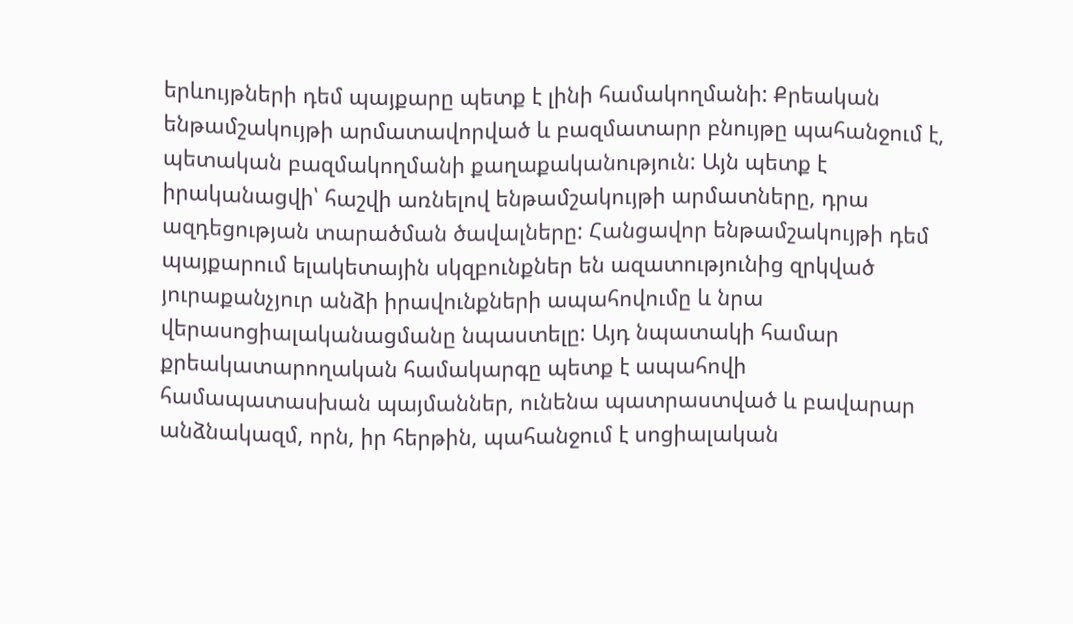երևույթների դեմ պայքարը պետք է լինի համակողմանի: Քրեական ենթամշակույթի արմատավորված և բազմատարր բնույթը պահանջում է, պետական բազմակողմանի քաղաքականություն: Այն պետք է իրականացվի՝ հաշվի առնելով ենթամշակույթի արմատները, դրա ազդեցության տարածման ծավալները: Հանցավոր ենթամշակույթի դեմ պայքարում ելակետային սկզբունքներ են ազատությունից զրկված յուրաքանչյուր անձի իրավունքների ապահովումը և նրա վերասոցիալականացմանը նպաստելը: Այդ նպատակի համար քրեակատարողական համակարգը պետք է ապահովի համապատասխան պայմաններ, ունենա պատրաստված և բավարար անձնակազմ, որն, իր հերթին, պահանջում է սոցիալական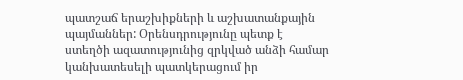պատշաճ երաշխիքների և աշխատանքային պայմաններ: Օրենսդրությունը պետք է ստեղծի ազատությունից զրկված անձի համար կանխատեսելի պատկերացում իր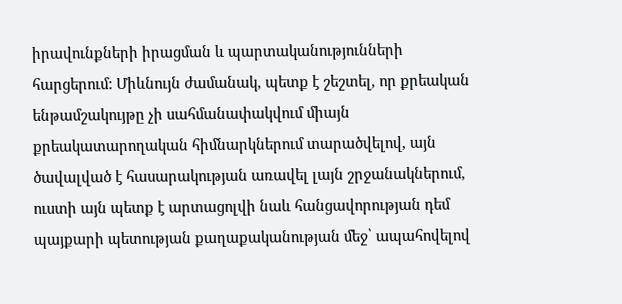իրավունքների իրացման և պարտականությունների հարցերում: Միևնույն ժամանակ, պետք է շեշտել, որ քրեական ենթամշակույթը չի սահմանափակվում միայն քրեակատարողական հիմնարկներում տարածվելով, այն ծավալված է հասարակության առավել լայն շրջանակներում, ուստի այն պետք է արտացոլվի նաև հանցավորության դեմ պայքարի պետության քաղաքականության մեջ՝ ապահովելով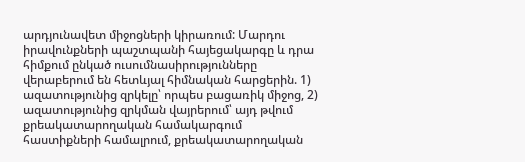արդյունավետ միջոցների կիրառում: Մարդու իրավունքների պաշտպանի հայեցակարգը և դրա հիմքում ընկած ուսումնասիրությունները վերաբերում են հետևյալ հիմնական հարցերին. 1) ազատությունից զրկելը՝ որպես բացառիկ միջոց, 2) ազատությունից զրկման վայրերում՝ այդ թվում քրեակատարողական համակարգում հաստիքների համալրում, քրեակատարողական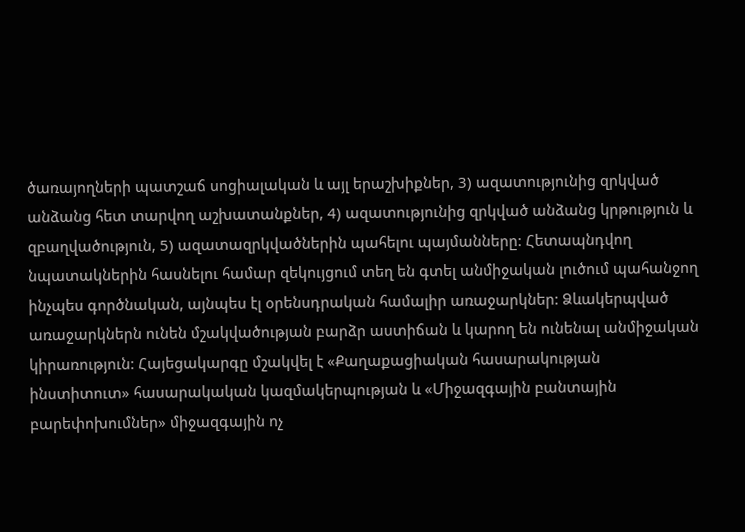ծառայողների պատշաճ սոցիալական և այլ երաշխիքներ, 3) ազատությունից զրկված անձանց հետ տարվող աշխատանքներ, 4) ազատությունից զրկված անձանց կրթություն և զբաղվածություն, 5) ազատազրկվածներին պահելու պայմանները: Հետապնդվող նպատակներին հասնելու համար զեկույցում տեղ են գտել անմիջական լուծում պահանջող ինչպես գործնական, այնպես էլ օրենսդրական համալիր առաջարկներ: Ձևակերպված առաջարկներն ունեն մշակվածության բարձր աստիճան և կարող են ունենալ անմիջական կիրառություն: Հայեցակարգը մշակվել է «Քաղաքացիական հասարակության ինստիտուտ» հասարակական կազմակերպության և «Միջազգային բանտային բարեփոխումներ» միջազգային ոչ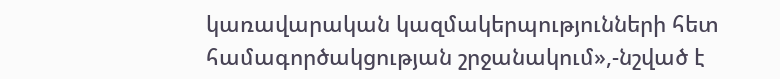կառավարական կազմակերպությունների հետ համագործակցության շրջանակում»,-նշված է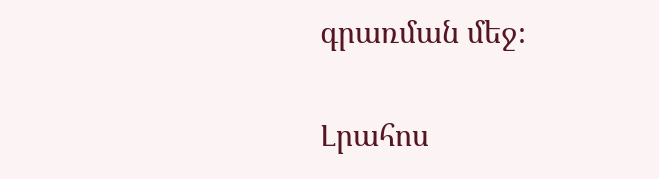գրառման մեջ։

Լրահոս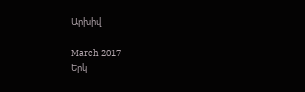Արխիվ

March 2017
Երկ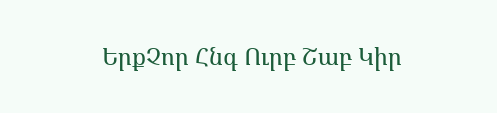ԵրքՉոր Հնգ Ուրբ Շաբ Կիր